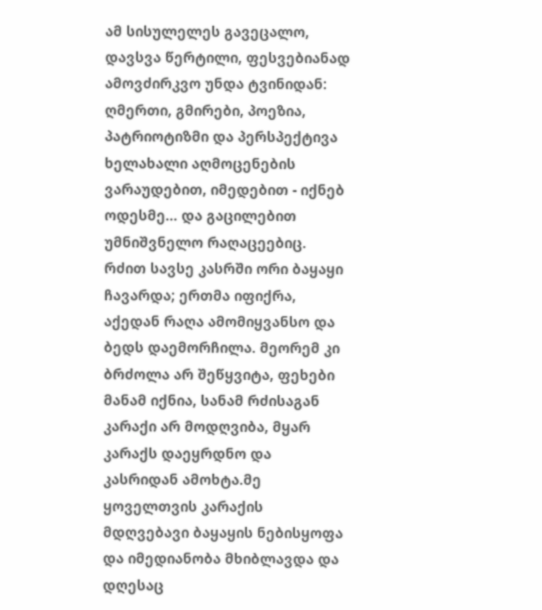ამ სისულელეს გავეცალო, დავსვა წერტილი, ფესვებიანად ამოვძირკვო უნდა ტვინიდან: ღმერთი, გმირები, პოეზია, პატრიოტიზმი და პერსპექტივა ხელახალი აღმოცენების ვარაუდებით, იმედებით - იქნებ ოდესმე... და გაცილებით უმნიშვნელო რაღაცეებიც.
რძით სავსე კასრში ორი ბაყაყი ჩავარდა; ერთმა იფიქრა, აქედან რაღა ამომიყვანსო და ბედს დაემორჩილა. მეორემ კი ბრძოლა არ შეწყვიტა, ფეხები მანამ იქნია, სანამ რძისაგან კარაქი არ მოდღვიბა, მყარ კარაქს დაეყრდნო და კასრიდან ამოხტა.მე ყოველთვის კარაქის მდღვებავი ბაყაყის ნებისყოფა და იმედიანობა მხიბლავდა და დღესაც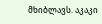მხიბლავს. აკაკი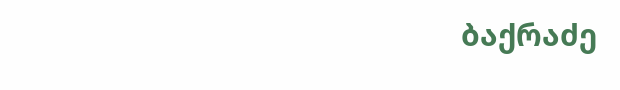ბაქრაძე